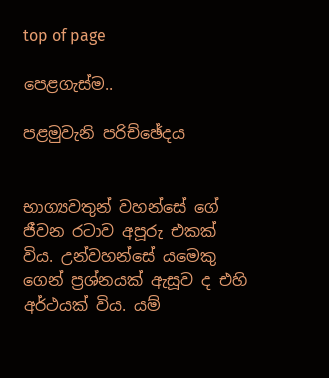top of page

පෙළගැස්ම..

පළමුවැනි පරිච්ඡේදය


භාග්‍යවතුන් වහන්සේ ගේ ජීවන රටාව අපූරු එකක් විය. උන්වහන්සේ යමෙකු ගෙන් ප්‍රශ්නයක් ඇසූව ද එහි අර්ථයක් විය. යම්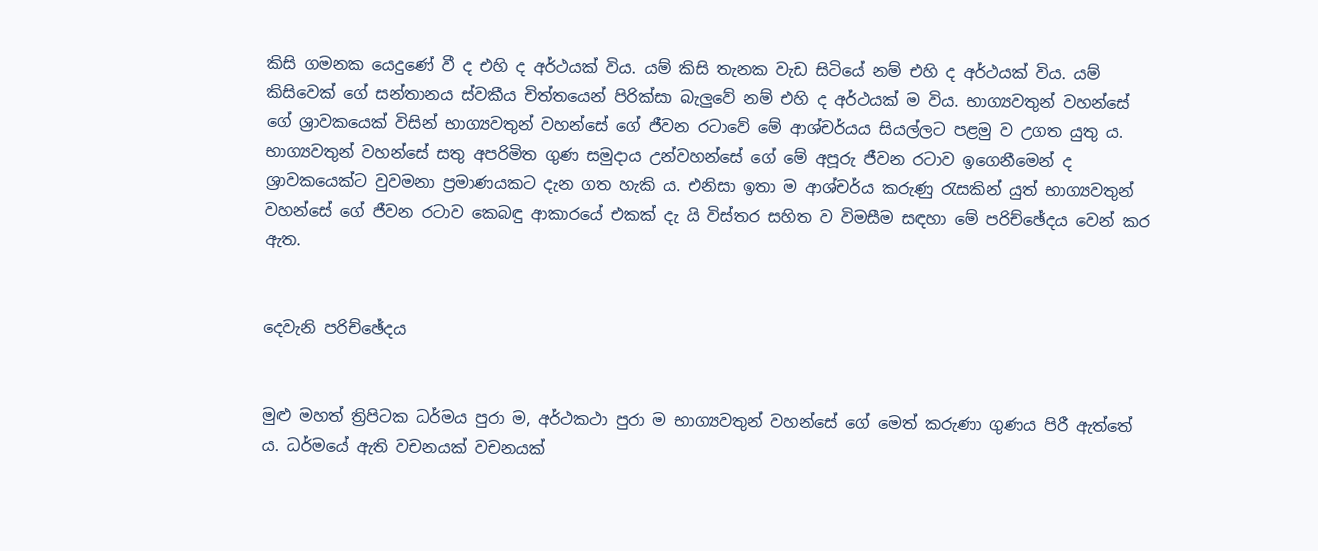කිසි ගමනක යෙදුණේ වී ද එහි ද අර්ථයක් විය. යම් කිසි තැනක වැඩ සිටියේ නම් එහි ද අර්ථයක් විය. යම් කිසිවෙක් ගේ සන්තානය ස්වකීය චිත්තයෙන් පිරික්සා බැලුවේ නම් එහි ද අර්ථයක් ම විය. භාග්‍යවතුන් වහන්සේ ගේ ශ්‍රාවකයෙක් විසින් භාග්‍යවතුන් වහන්සේ ගේ ජීවන රටාවේ මේ ආශ්චර්යය සියල්ලට පළමු ව උගත යුතු ය. භාග්‍යවතුන් වහන්සේ සතු අපරිමිත ගුණ සමුදාය උන්වහන්සේ ගේ මේ අපූරු ජීවන රටාව ඉගෙනීමෙන් ද ශ්‍රාවකයෙක්ට වුවමනා ප්‍රමාණයකට දැන ගත හැකි ය. එනිසා ඉතා ම ආශ්චර්ය කරුණු රැසකින් යුත් භාග්‍යවතුන් වහන්සේ ගේ ජීවන රටාව කෙබඳු ආකාරයේ එකක් දැ යි විස්තර සහිත ව විමසීම සඳහා මේ පරිච්ඡේදය වෙන් කර ඇත.


දෙවැනි පරිච්ඡේදය


මුළු මහත් ත්‍රිපිටක ධර්මය පුරා ම, අර්ථකථා පුරා ම භාග්‍යවතුන් වහන්සේ ගේ මෙත් කරුණා ගුණය පිරී ඇත්තේ ය. ධර්මයේ ඇති වචනයක් වචනයක්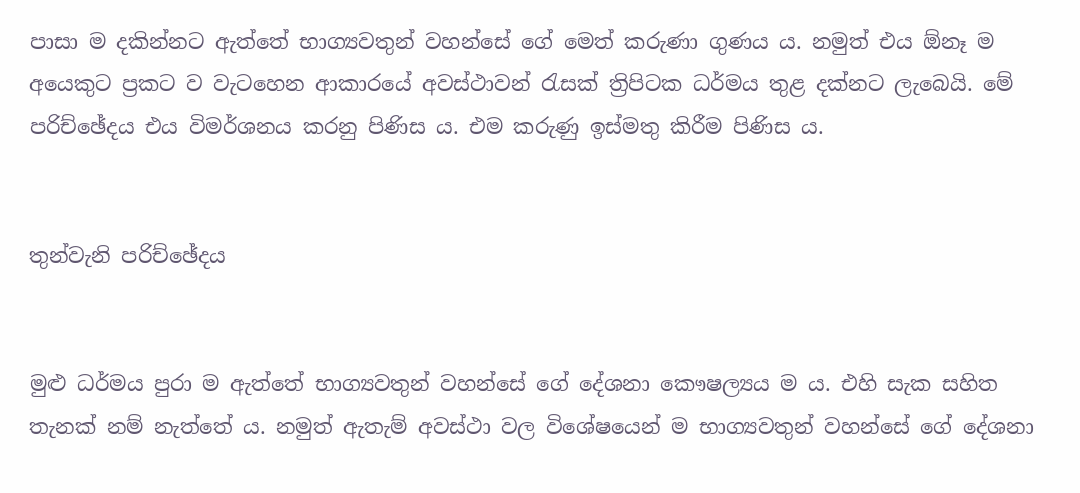පාසා ම දකින්නට ඇත්තේ භාග්‍යවතුන් වහන්සේ ගේ මෙත් කරුණා ගුණය ය. නමුත් එය ඕනෑ ම අයෙකුට ප්‍රකට ව වැටහෙන ආකාරයේ අවස්ථාවන් රැසක් ත්‍රිපිටක ධර්මය තුළ දක්නට ලැබෙයි. මේ පරිච්ඡේදය එය විමර්ශනය කරනු පිණිස ය. එම කරුණු ඉස්මතු කිරීම පිණිස ය.


තුන්වැනි පරිච්ඡේදය


මුළු ධර්මය පුරා ම ඇත්තේ භාග්‍යවතුන් වහන්සේ ගේ දේශනා කෞෂල්‍යය ම ය. එහි සැක සහිත තැනක් නම් නැත්තේ ය. නමුත් ඇතැම් අවස්ථා වල විශේෂයෙන් ම භාග්‍යවතුන් වහන්සේ ගේ දේශනා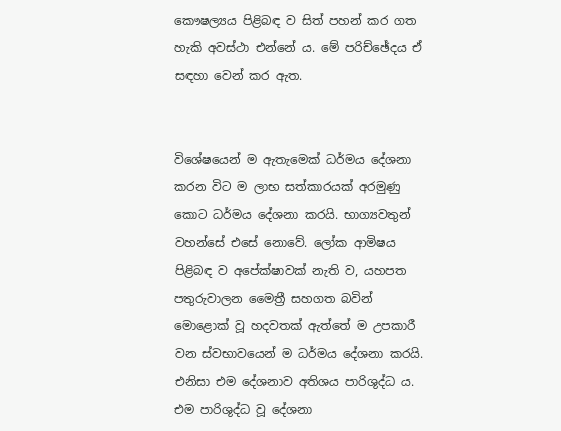කෞෂල්‍යය පිළිබඳ ව සිත් පහන් කර ගත හැකි අවස්ථා එන්නේ ය. මේ පරිච්ඡේදය ඒ සඳහා වෙන් කර ඇත.


විශේෂයෙන් ම ඇතැමෙක් ධර්මය දේශනා කරන විට ම ලාභ සත්කාරයක් අරමුණු කොට ධර්මය දේශනා කරයි. භාග්‍යවතුන් වහන්සේ එසේ නොවේ. ලෝක ආමිෂය පිළිබඳ ව අපේක්ෂාවක් නැති ව, යහපත පතුරුවාලන මෛත්‍රී සහගත බවින් මොළොක් වූ හදවතක් ඇත්තේ ම උපකාරී වන ස්වභාවයෙන් ම ධර්මය දේශනා කරයි. එනිසා එම දේශනාව අතිශය පාරිශුද්ධ ය. එම පාරිශුද්ධ වූ දේශනා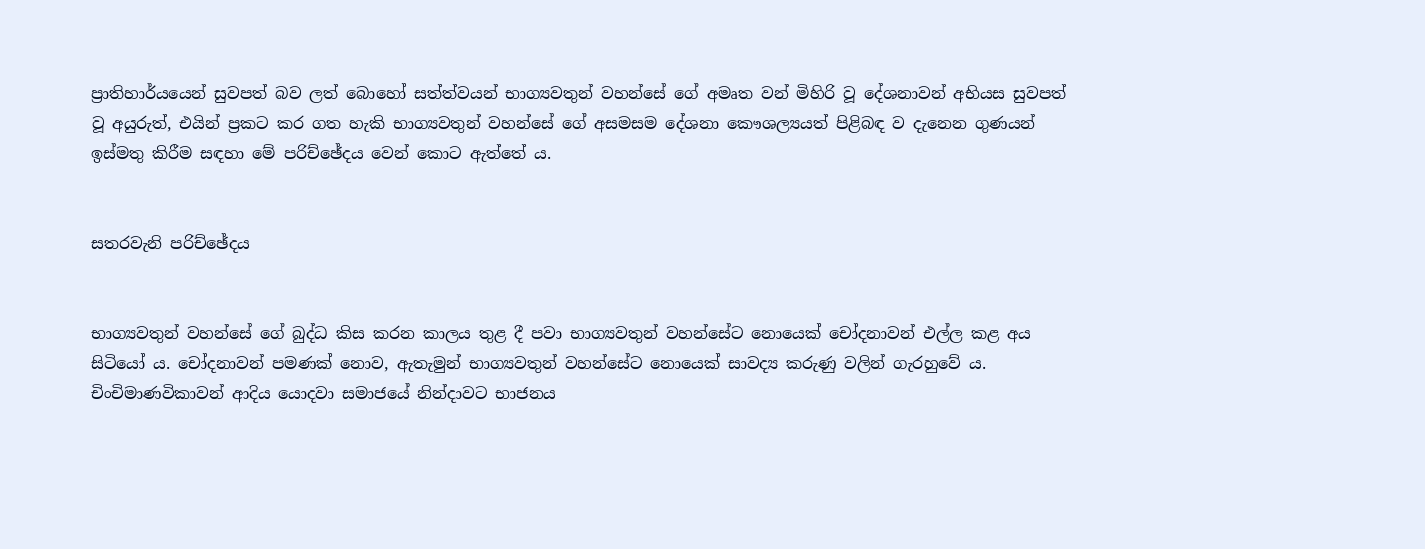ප්‍රාතිහාර්යයෙන් සුවපත් බව ලත් බොහෝ සත්ත්වයන් භාග්‍යවතුන් වහන්සේ ගේ අමෘත වන් මිහිරි වූ දේශනාවන් අභියස සුවපත් වූ අයුරුත්, එයින් ප්‍රකට කර ගත හැකි භාග්‍යවතුන් වහන්සේ ගේ අසමසම දේශනා කෞශල්‍යයත් පිළිබඳ ව දැනෙන ගුණයන් ඉස්මතු කිරීම සඳහා මේ පරිච්ඡේදය වෙන් කොට ඇත්තේ ය.


සතරවැනි පරිච්ඡේදය


භාග්‍යවතුන් වහන්සේ ගේ බුද්ධ කිස කරන කාලය තුළ දී පවා භාග්‍යවතුන් වහන්සේට නොයෙක් චෝදනාවන් එල්ල කළ අය සිටියෝ ය. චෝදනාවන් පමණක් නොව, ඇතැමුන් භාග්‍යවතුන් වහන්සේට නොයෙක් සාවද්‍ය කරුණු වලින් ගැරහුවේ ය. චිංචිමාණවිකාවන් ආදිය යොදවා සමාජයේ නින්දාවට භාජනය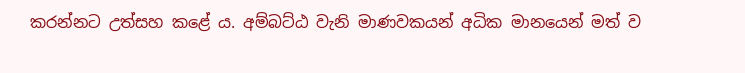කරන්නට උත්සහ කළේ ය. අම්බට්ඨ වැනි මාණවකයන් අධික මානයෙන් මත් ව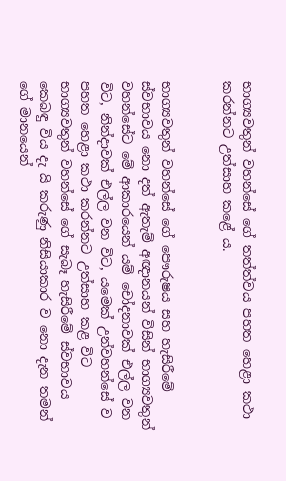භාග්‍යවතුන් වහන්සේ ගේ තත්ත්වය පහත හෙළා කථා කරන්නට උත්සාහ කළේ ය.


භාග්‍යවතුන් වහන්සේ ගේ පෞරුෂය සහ හැසිරීමේ ස්වභාවය නො දත් ඇතැම් අඥානයන් විසින් භාග්‍යවතුන් වහන්සේට මේ ආකාරයෙන් යම් චෝදනාවක් එල්ල වන විට, නින්දාවක් එල්ල වන විට, යමෙක් උන්වහන්සේ ව පහත හෙළා කථා කරන්නට උත්සාහ කළ විට භාග්‍යවතුන් වහන්සේ ගේ සැබෑ හැසිරීමේ ස්වභාවය කෙබඳු විය දැ යි කරුණු නිසියාකාර ව නො දැන තමන් ගේ මානයෙන්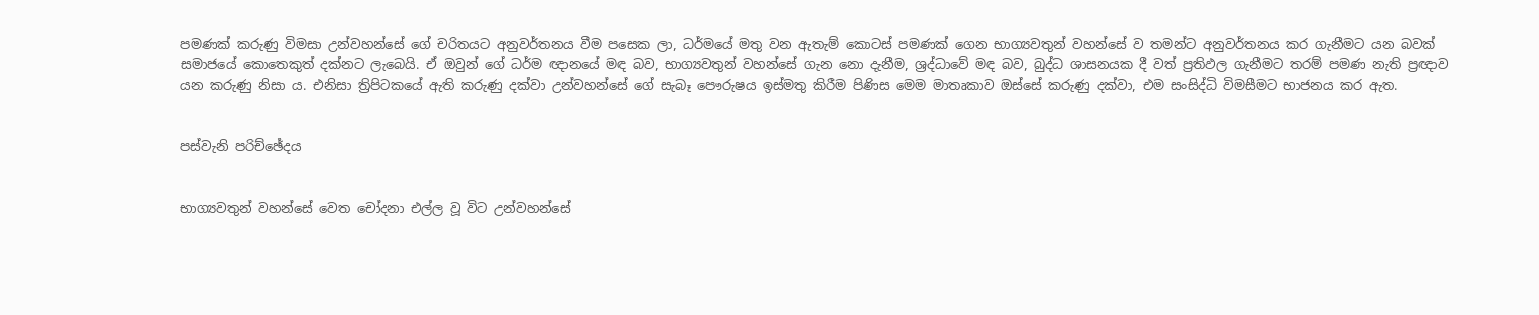පමණක් කරුණු විමසා උන්වහන්සේ ගේ චරිතයට අනුවර්තනය වීම පසෙක ලා, ධර්මයේ මතු වන ඇතැම් කොටස් පමණක් ගෙන භාග්‍යවතුන් වහන්සේ ව තමන්ට අනුවර්තනය කර ගැනීමට යන බවක් සමාජයේ කොතෙකුත් දක්නට ලැබෙයි. ඒ ඔවුන් ගේ ධර්ම ඥානයේ මඳ බව, භාග්‍යවතුන් වහන්සේ ගැන නො දැනීම, ශ්‍රද්ධාවේ මඳ බව, බුද්ධ ශාසනයක දී වත් ප්‍රතිඵල ගැනීමට තරම් පමණ නැති ප්‍රඥාව යන කරුණු නිසා ය. එනිසා ත්‍රිපිටකයේ ඇති කරුණු දක්වා උන්වහන්සේ ගේ සැබෑ පෞරුෂය ඉස්මතු කිරීම පිණිස මෙම මාතෘකාව ඔස්සේ කරුණු දක්වා, එම සංසිද්ධි විමසීමට භාජනය කර ඇත.


පස්වැනි පරිච්ඡේදය


භාග්‍යවතුන් වහන්සේ වෙත චෝදනා එල්ල වූ විට උන්වහන්සේ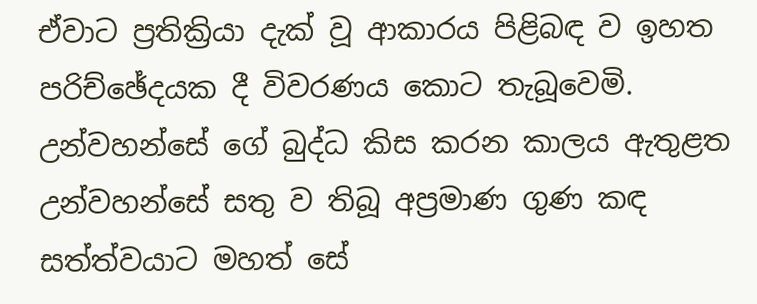ඒවාට ප්‍රතික්‍රියා දැක් වූ ආකාරය පිළිබඳ ව ඉහත පරිච්ඡේදයක දී විවරණය කොට තැබූවෙමි. උන්වහන්සේ ගේ බුද්ධ කිස කරන කාලය ඇතුළත උන්වහන්සේ සතු ව තිබූ අප්‍රමාණ ගුණ කඳ සත්ත්වයාට මහත් සේ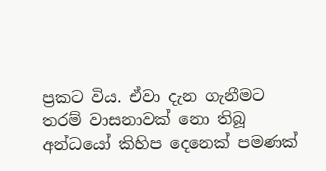ප්‍රකට විය. ඒවා දැන ගැනීමට තරම් වාසනාවක් නො තිබූ අන්ධයෝ කිහිප දෙනෙක් පමණක්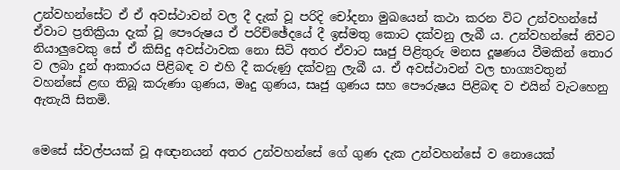උන්වහන්සේට ඒ ඒ අවස්ථාවන් වල දී දැක් වූ පරිදි චෝදනා මුඛයෙන් කථා කරන විට උන්වහන්සේ ඒවාට ප්‍රතික්‍රියා දැක් වූ පෞරුෂය ඒ පරිච්ඡේදයේ දී ඉස්මතු කොට දක්වනු ලැබී ය. උන්වහන්සේ නිවට නියාලුවෙකු සේ ඒ කිසිදු අවස්ථාවක නො සිටි අතර ඒවාට සෘජු පිළිතුරු මනස දූෂණය වීමකින් තොර ව ලබා දුන් ආකාරය පිළිබඳ ව එහි දී කරුණු දක්වනු ලැබී ය. ඒ අවස්ථාවන් වල භාග්‍යවතුන් වහන්සේ ළඟ තිබූ කරුණා ගුණය, මෘදු ගුණය, සෘජු ගුණය සහ පෞරුෂය පිළිබඳ ව එයින් වැටහෙනු ඇතැයි සිතමි.


මෙසේ ස්වල්පයක් වූ අඥානයන් අතර උන්වහන්සේ ගේ ගුණ දැක උන්වහන්සේ ව නොයෙක්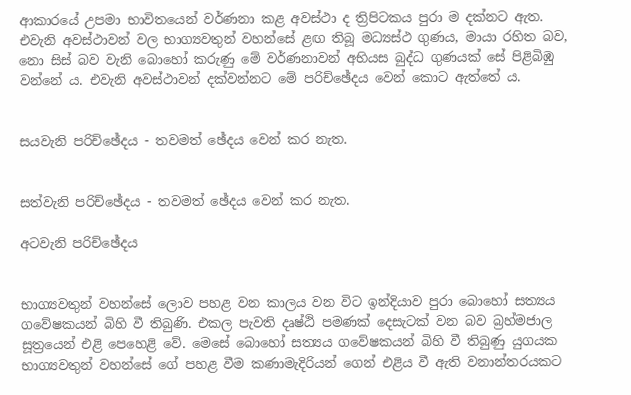ආකාරයේ උපමා භාවිතයෙන් වර්ණනා කළ අවස්ථා ද ත්‍රිපිටකය පුරා ම දක්නට ඇත. එවැනි අවස්ථාවන් වල භාග්‍යවතුන් වහන්සේ ළඟ තිබූ මධ්‍යස්ථ ගුණය, මායා රහිත බව, නො සිස් බව වැනි බොහෝ කරුණු මේ වර්ණනාවන් අභියස බුද්ධ ගුණයක් සේ පිළිබිඹු වන්නේ ය. එවැනි අවස්ථාවන් දක්වන්නට මේ පරිච්ඡේදය වෙන් කොට ඇත්තේ ය.


සයවැනි පරිච්ඡේදය - තවමත් ඡේදය වෙන් කර නැත.


සත්වැනි පරිච්ඡේදය - තවමත් ඡේදය වෙන් කර නැත.

අටවැනි පරිච්ඡේදය


භාග්‍යවතුන් වහන්සේ ලොව පහළ වන කාලය වන විට ඉන්දියාව පුරා බොහෝ සත්‍යය ගවේෂකයන් බිහි වී තිබුණි. එකල පැවති දෘෂ්ඨි පමණක් දෙසැටක් වන බව බ්‍රහ්මජාල සූත්‍රයෙන් එළි පෙහෙළි වේ. මෙසේ බොහෝ සත්‍යය ගවේෂකයන් බිහි වී තිබුණු යුගයක භාග්‍යවතුන් වහන්සේ ගේ පහළ වීම කණාමැදිරියන් ගෙන් එළිය වී ඇති වනාන්තරයකට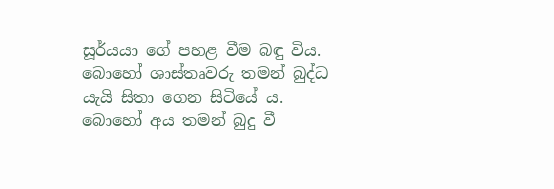සූර්යයා ගේ පහළ වීම බඳු විය. බොහෝ ශාස්තෘවරු තමන් බුද්ධ යැයි සිතා ගෙන සිටියේ ය. බොහෝ අය තමන් බුදු වී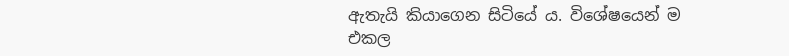ඇතැයි කියාගෙන සිටියේ ය. විශේෂයෙන් ම එකල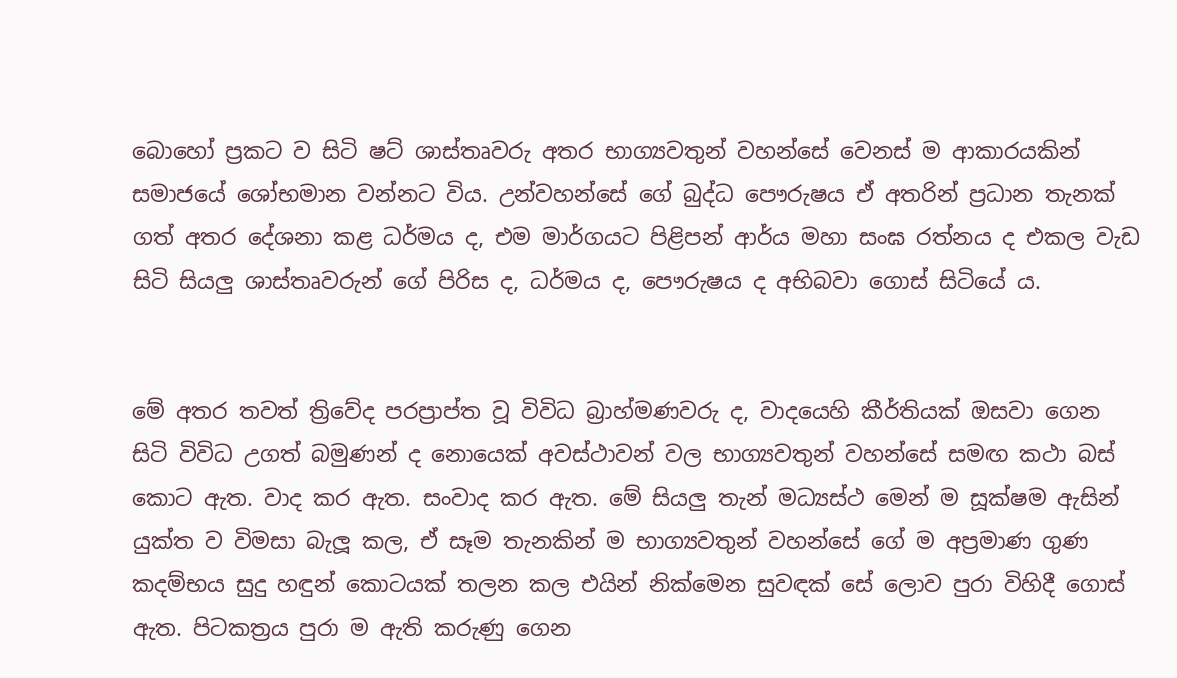බොහෝ ප්‍රකට ව සිටි ෂට් ශාස්තෘවරු අතර භාග්‍යවතුන් වහන්සේ වෙනස් ම ආකාරයකින් සමාජයේ ශෝභමාන වන්නට විය. උන්වහන්සේ ගේ බුද්ධ පෞරුෂය ඒ අතරින් ප්‍රධාන තැනක් ගත් අතර දේශනා කළ ධර්මය ද, එම මාර්ගයට පිළිපන් ආර්ය මහා සංඝ රත්නය ද එකල වැඩ සිටි සියලු ශාස්තෘවරුන් ගේ පිරිස ද, ධර්මය ද, පෞරුෂය ද අභිබවා ගොස් සිටියේ ය.


මේ අතර තවත් ත්‍රිවේද පරප්‍රාප්ත වූ විවිධ බ්‍රාහ්මණවරු ද, වාදයෙහි කීර්තියක් ඔසවා ගෙන සිටි විවිධ උගත් බමුණන් ද නොයෙක් අවස්ථාවන් වල භාග්‍යවතුන් වහන්සේ සමඟ කථා බස් කොට ඇත. වාද කර ඇත. සංවාද කර ඇත. මේ සියලු තැන් මධ්‍යස්ථ මෙන් ම සූක්ෂම ඇසින් යුක්ත ව විමසා බැලූ කල, ඒ සෑම තැනකින් ම භාග්‍යවතුන් වහන්සේ ගේ ම අප්‍රමාණ ගුණ කදම්භය සුදු හඳුන් කොටයක් තලන කල එයින් නික්මෙන සුවඳක් සේ ලොව පුරා විහිදී ගොස් ඇත. පිටකත්‍රය පුරා ම ඇති කරුණු ගෙන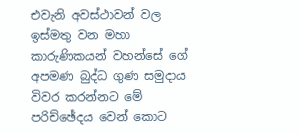එවැනි අවස්ථාවන් වල ඉස්මතු වන මහා කාරුණිකයන් වහන්සේ ගේ අපමණ බුද්ධ ගුණ සමුදාය විවර කරන්නට මේ පරිච්ඡේදය වෙන් කොට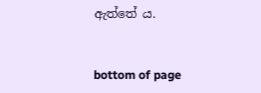ඇත්තේ ය.


bottom of page